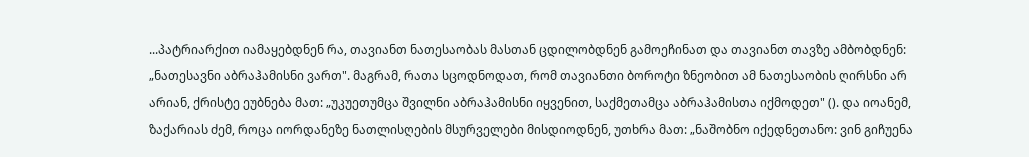...პატრიარქით იამაყებდნენ რა, თავიანთ ნათესაობას მასთან ცდილობდნენ გამოეჩინათ და თავიანთ თავზე ამბობდნენ: „ნათესავნი აბრაჰამისნი ვართ". მაგრამ, რათა სცოდნოდათ, რომ თავიანთი ბოროტი ზნეობით ამ ნათესაობის ღირსნი არ არიან, ქრისტე ეუბნება მათ: „უკუეთუმცა შვილნი აბრაჰამისნი იყვენით, საქმეთამცა აბრაჰამისთა იქმოდეთ" (). და იოანემ, ზაქარიას ძემ, როცა იორდანეზე ნათლისღების მსურველები მისდიოდნენ, უთხრა მათ: „ნაშობნო იქედნეთანო: ვინ გიჩუენა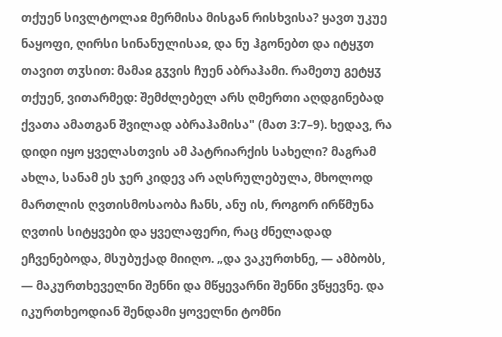თქუენ სივლტოლაჲ მერმისა მისგან რისხვისა? ყავთ უკუე ნაყოფი, ღირსი სინანულისაჲ, და ნუ ჰგონებთ და იტყჳთ თავით თჳსით: მამაჲ გჳვის ჩუენ აბრაჰამი. რამეთუ გეტყჳ თქუენ, ვითარმედ: შემძლებელ არს ღმერთი აღდგინებად ქვათა ამათგან შვილად აბრაჰამისა" (მათ 3:7–9). ხედავ, რა დიდი იყო ყველასთვის ამ პატრიარქის სახელი? მაგრამ ახლა, სანამ ეს ჯერ კიდევ არ აღსრულებულა, მხოლოდ მართლის ღვთისმოსაობა ჩანს, ანუ ის, როგორ ირწმუნა ღვთის სიტყვები და ყველაფერი, რაც ძნელადად ეჩვენებოდა, მსუბუქად მიიღო. „და ვაკურთხნე, — ამბობს, — მაკურთხეველნი შენნი და მწყევარნი შენნი ვწყევნე. და იკურთხეოდიან შენდამი ყოველნი ტომნი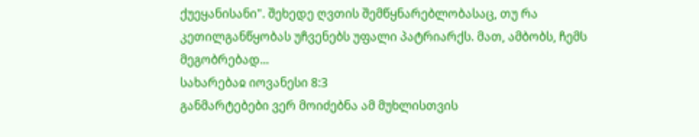ქუეყანისანი". შეხედე ღვთის შემწყნარებლობასაც, თუ რა კეთილგანწყობას უჩვენებს უფალი პატრიარქს. მათ, ამბობს, ჩემს მეგობრებად...
სახარებაჲ იოვანესი 8:3
განმარტებები ვერ მოიძებნა ამ მუხლისთვის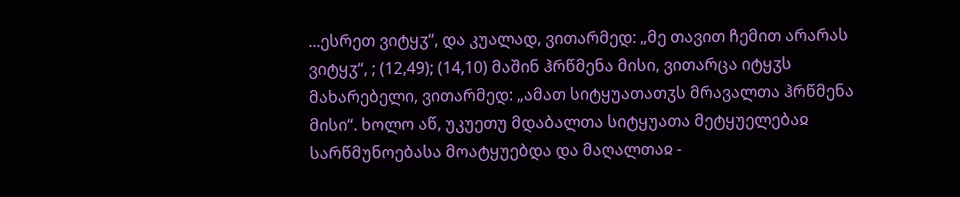...ესრეთ ვიტყჳ“, და კუალად, ვითარმედ: „მე თავით ჩემით არარას ვიტყჳ“, ; (12,49); (14,10) მაშინ ჰრწმენა მისი, ვითარცა იტყჳს მახარებელი, ვითარმედ: „ამათ სიტყუათათჳს მრავალთა ჰრწმენა მისი“. ხოლო აწ, უკუეთუ მდაბალთა სიტყუათა მეტყუელებაჲ სარწმუნოებასა მოატყუებდა და მაღალთაჲ -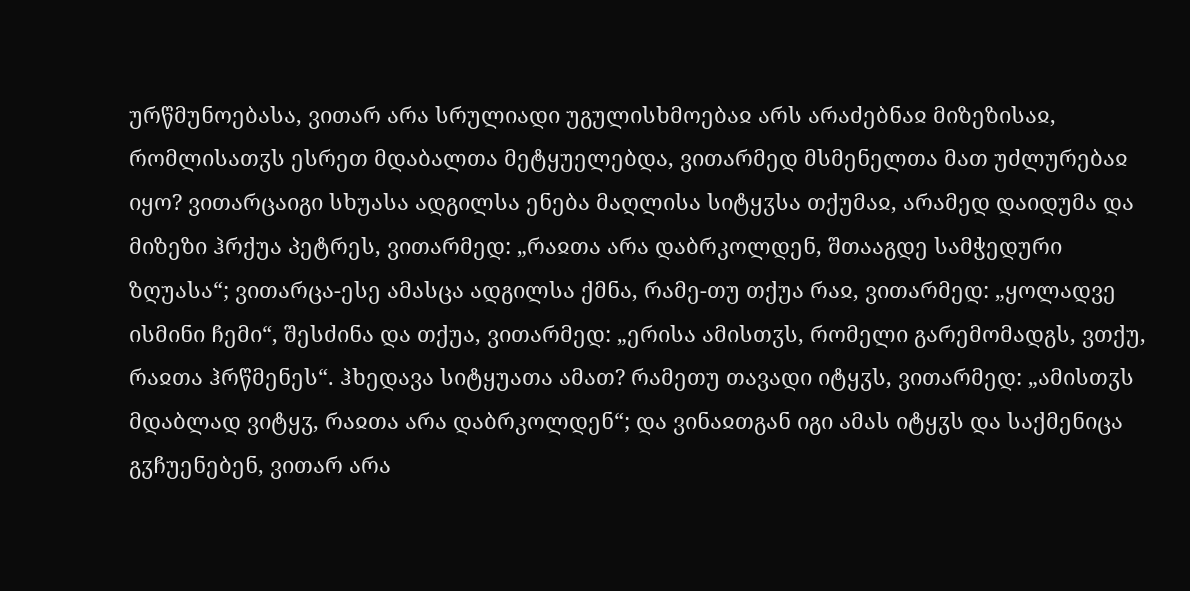ურწმუნოებასა, ვითარ არა სრულიადი უგულისხმოებაჲ არს არაძებნაჲ მიზეზისაჲ, რომლისათჳს ესრეთ მდაბალთა მეტყუელებდა, ვითარმედ მსმენელთა მათ უძლურებაჲ იყო? ვითარცაიგი სხუასა ადგილსა ენება მაღლისა სიტყჳსა თქუმაჲ, არამედ დაიდუმა და მიზეზი ჰრქუა პეტრეს, ვითარმედ: „რაჲთა არა დაბრკოლდენ, შთააგდე სამჭედური ზღუასა“; ვითარცა-ესე ამასცა ადგილსა ქმნა, რამე-თუ თქუა რაჲ, ვითარმედ: „ყოლადვე ისმინი ჩემი“, შესძინა და თქუა, ვითარმედ: „ერისა ამისთჳს, რომელი გარემომადგს, ვთქუ, რაჲთა ჰრწმენეს“. ჰხედავა სიტყუათა ამათ? რამეთუ თავადი იტყჳს, ვითარმედ: „ამისთჳს მდაბლად ვიტყჳ, რაჲთა არა დაბრკოლდენ“; და ვინაჲთგან იგი ამას იტყჳს და საქმენიცა გჳჩუენებენ, ვითარ არა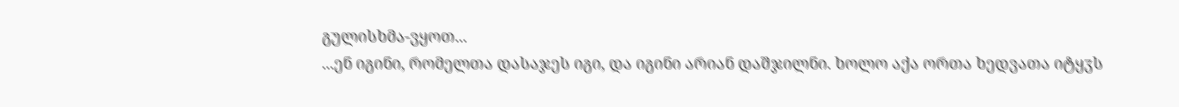გულისხმა-ვყოთ...
...ენ იგინი, რომელთა დასაჯეს იგი, და იგინი არიან დაშჯილნი. ხოლო აქა ორთა ხედვათა იტყჳს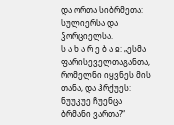და ორთა სიბრმეთა: სულიერსა და ჴორციელსა.
ს ა ხ ა რ ე ბ ა ჲ: „ესმა ფარისეველთაგანთა, რომელნი იყვნეს მის თანა, და ჰრქუეს: ნუუკუე ჩუენცა ბრმანი ვართა?“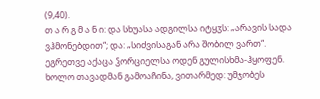(9,40).
თ ა რ გ მ ა ნ ი: და სხუასა ადგილსა იტყჳს: „არავის სადა ვჰმონებდით“; და: „სიძვისაგან არა შობილ ვართ“. ეგრეთვე აქაცა ჴორციელსა ოდენ გულისხმა-ჰყოფენ. ხოლო თავადმან გამოაჩინა, ვითარმედ: უმჯობეს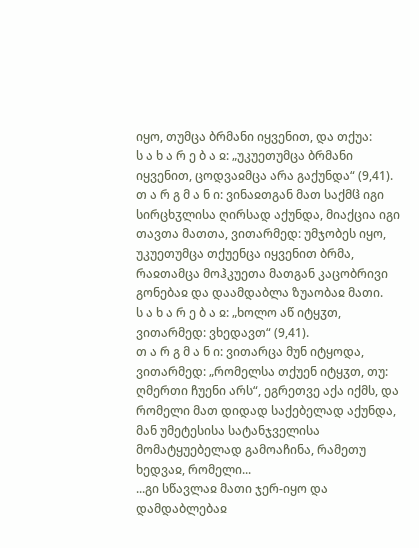იყო, თუმცა ბრმანი იყვენით, და თქუა:
ს ა ხ ა რ ე ბ ა ჲ: „უკუეთუმცა ბრმანი იყვენით, ცოდვაჲმცა არა გაქუნდა“ (9,41).
თ ა რ გ მ ა ნ ი: ვინაჲთგან მათ საქმჱ იგი სირცხჳლისა ღირსად აქუნდა, მიაქცია იგი თავთა მათთა, ვითარმედ: უმჯობეს იყო, უკუეთუმცა თქუენცა იყვენით ბრმა, რაჲთამცა მოჰკუეთა მათგან კაცობრივი გონებაჲ და დაამდაბლა ზუაობაჲ მათი.
ს ა ხ ა რ ე ბ ა ჲ: „ხოლო აწ იტყჳთ, ვითარმედ: ვხედავთ“ (9,41).
თ ა რ გ მ ა ნ ი: ვითარცა მუნ იტყოდა, ვითარმედ: „რომელსა თქუენ იტყჳთ, თუ: ღმერთი ჩუენი არს“, ეგრეთვე აქა იქმს, და რომელი მათ დიდად საქებელად აქუნდა, მან უმეტესისა სატანჯველისა მომატყუებელად გამოაჩინა, რამეთუ ხედვაჲ, რომელი...
...გი სწავლაჲ მათი ჯერ-იყო და დამდაბლებაჲ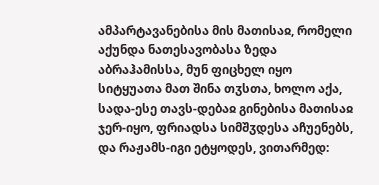ამპარტავანებისა მის მათისაჲ, რომელი აქუნდა ნათესავობასა ზედა აბრაჰამისსა, მუნ ფიცხელ იყო სიტყუათა მათ შინა თჳსთა, ხოლო აქა, სადა-ესე თავს-დებაჲ გინებისა მათისაჲ ჯერ-იყო, ფრიადსა სიმშჳდესა აჩუენებს, და რაჟამს-იგი ეტყოდეს, ვითარმედ: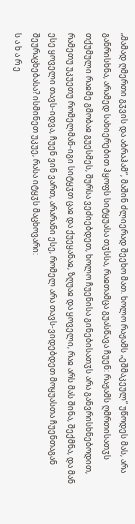„მამად ღმერთი გჳვის და აბრაჰამ“, მაშინ ძლიერად შეეხო მათ. ხოლო რაჟამს „ეშმაკეულ“ უწოდეს მას, არა განრისხნა, არამედ სახიერებით ჰყოფს სიტყუასა თჳსსა, რაჲთამცა გუასწავა ჩუენ: რაჟამს ღმრთისათჳს თქუმული რაჲმე გმობაჲ გუესმეს, შურსა ვეძიებდეთ, ხოლო ჩუენისა გინებისათჳს არა განვრისხნებოდით, რამეთუ უკუეთუ რომელმან-იგი სიტყჳთ ცაჲ და ქუეყანაჲ, ზღუაჲ და ყოველი, რაჲ არს მას შინა, შექმნა, და მან ესე ყოველი თავს-იდვა, ჩუენ ვინ ვართ, არარანი ესე, რომელ არა თავს-ვიდებდეთ მოყუასთა ჩუენთაგან შეურაცხებასა? ისმინეთ უკუე, რასა იტყჳს მაცხოვარი:
ს ა ხ ა რ ე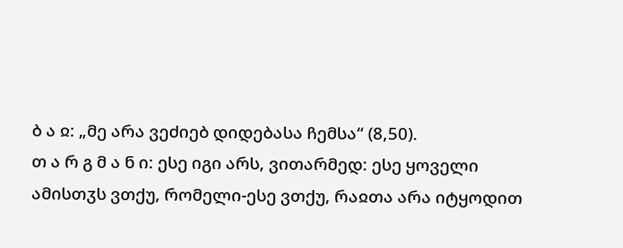ბ ა ჲ: „მე არა ვეძიებ დიდებასა ჩემსა“ (8,50).
თ ა რ გ მ ა ნ ი: ესე იგი არს, ვითარმედ: ესე ყოველი ამისთჳს ვთქუ, რომელი-ესე ვთქუ, რაჲთა არა იტყოდით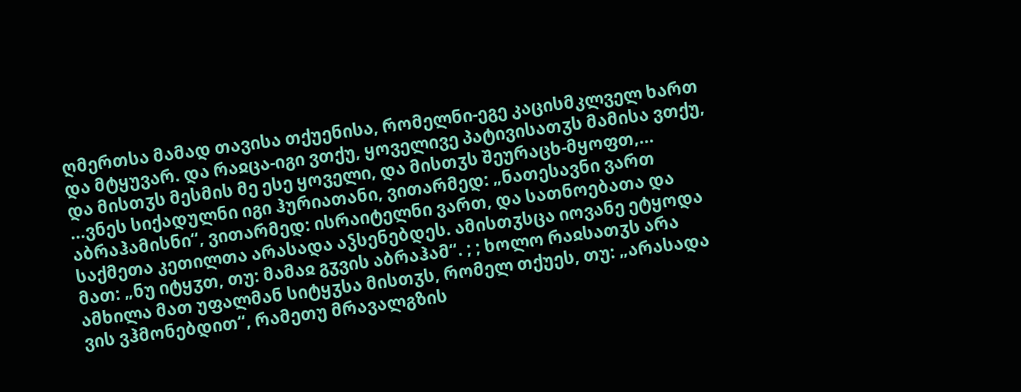ღმერთსა მამად თავისა თქუენისა, რომელნი-ეგე კაცისმკლველ ხართ და მტყუვარ. და რაჲცა-იგი ვთქუ, ყოველივე პატივისათჳს მამისა ვთქუ, და მისთჳს მესმის მე ესე ყოველი, და მისთჳს შეურაცხ-მყოფთ,...
...ვნეს სიქადულნი იგი ჰურიათანი, ვითარმედ: „ნათესავნი ვართ აბრაჰამისნი“, ვითარმედ: ისრაიტელნი ვართ, და სათნოებათა და საქმეთა კეთილთა არასადა აჴსენებდეს. ამისთჳსცა იოვანე ეტყოდა მათ: „ნუ იტყჳთ, თუ: მამაჲ გჳვის აბრაჰამ“. ; ; ხოლო რაჲსათჳს არა ამხილა მათ უფალმან სიტყჳსა მისთჳს, რომელ თქუეს, თუ: „არასადა ვის ვჰმონებდით“, რამეთუ მრავალგზის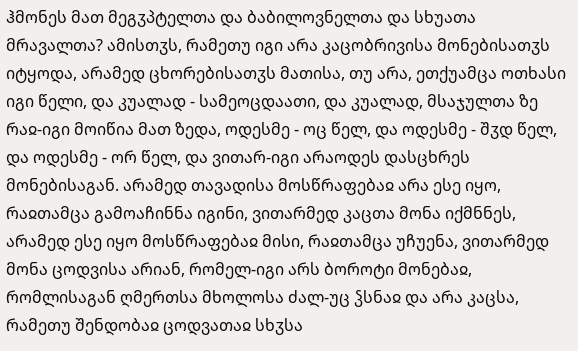ჰმონეს მათ მეგჳპტელთა და ბაბილოვნელთა და სხუათა მრავალთა? ამისთჳს, რამეთუ იგი არა კაცობრივისა მონებისათჳს იტყოდა, არამედ ცხორებისათჳს მათისა, თუ არა, ეთქუამცა ოთხასი იგი წელი, და კუალად - სამეოცდაათი, და კუალად, მსაჯულთა ზე რაჲ-იგი მოიწია მათ ზედა, ოდესმე - ოც წელ, და ოდესმე - შჳდ წელ, და ოდესმე - ორ წელ, და ვითარ-იგი არაოდეს დასცხრეს მონებისაგან. არამედ თავადისა მოსწრაფებაჲ არა ესე იყო, რაჲთამცა გამოაჩინნა იგინი, ვითარმედ კაცთა მონა იქმნნეს, არამედ ესე იყო მოსწრაფებაჲ მისი, რაჲთამცა უჩუენა, ვითარმედ მონა ცოდვისა არიან, რომელ-იგი არს ბოროტი მონებაჲ, რომლისაგან ღმერთსა მხოლოსა ძალ-უც ჴსნაჲ და არა კაცსა, რამეთუ შენდობაჲ ცოდვათაჲ სხჳსა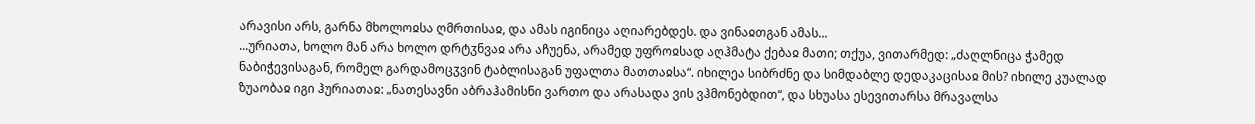არავისი არს, გარნა მხოლოჲსა ღმრთისაჲ, და ამას იგინიცა აღიარებდეს. და ვინაჲთგან ამას...
...ურიათა, ხოლო მან არა ხოლო დრტჳნვაჲ არა აჩუენა, არამედ უფროჲსად აღჰმატა ქებაჲ მათი; თქუა, ვითარმედ: „ძაღლნიცა ჭამედ ნაბიჭევისაგან, რომელ გარდამოცჳვინ ტაბლისაგან უფალთა მათთაჲსა“. იხილეა სიბრძნე და სიმდაბლე დედაკაცისაჲ მის? იხილე კუალად ზუაობაჲ იგი ჰურიათაჲ: „ნათესავნი აბრაჰამისნი ვართო და არასადა ვის ვჰმონებდით“, და სხუასა ესევითარსა მრავალსა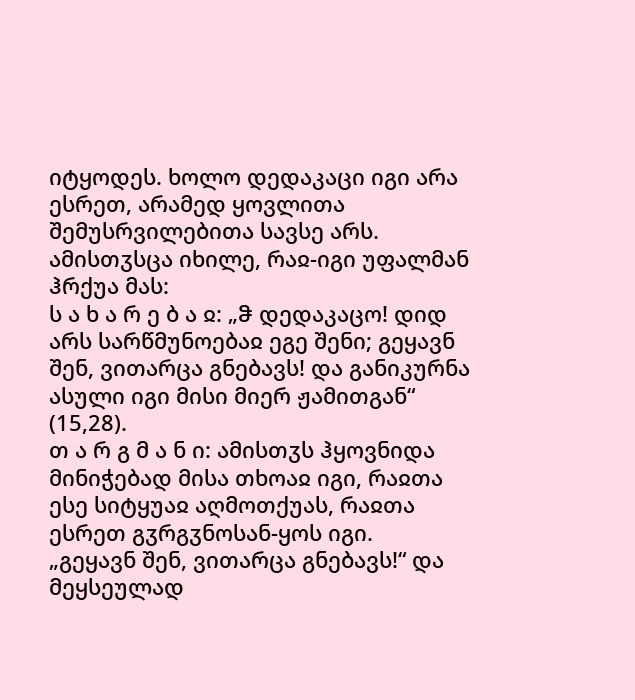იტყოდეს. ხოლო დედაკაცი იგი არა ესრეთ, არამედ ყოვლითა შემუსრვილებითა სავსე არს. ამისთჳსცა იხილე, რაჲ-იგი უფალმან ჰრქუა მას:
ს ა ხ ა რ ე ბ ა ჲ: „ჵ დედაკაცო! დიდ არს სარწმუნოებაჲ ეგე შენი; გეყავნ შენ, ვითარცა გნებავს! და განიკურნა ასული იგი მისი მიერ ჟამითგან“ (15,28).
თ ა რ გ მ ა ნ ი: ამისთჳს ჰყოვნიდა მინიჭებად მისა თხოაჲ იგი, რაჲთა ესე სიტყუაჲ აღმოთქუას, რაჲთა ესრეთ გჳრგჳნოსან-ყოს იგი.
„გეყავნ შენ, ვითარცა გნებავს!“ და მეყსეულად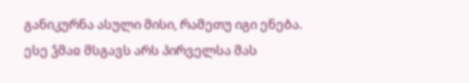განიკურნა ასული მისი, რამეთუ იგი ენება.
ესე ჴმაჲ მსგავს არს პირველსა მას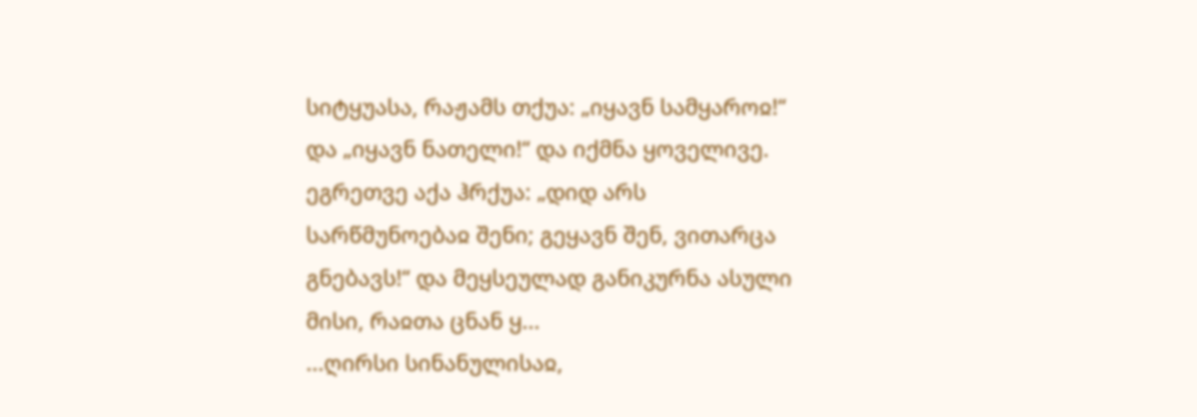სიტყუასა, რაჟამს თქუა: „იყავნ სამყაროჲ!“ და „იყავნ ნათელი!“ და იქმნა ყოველივე. ეგრეთვე აქა ჰრქუა: „დიდ არს სარწმუნოებაჲ შენი; გეყავნ შენ, ვითარცა გნებავს!“ და მეყსეულად განიკურნა ასული მისი, რაჲთა ცნან ყ...
...ღირსი სინანულისაჲ,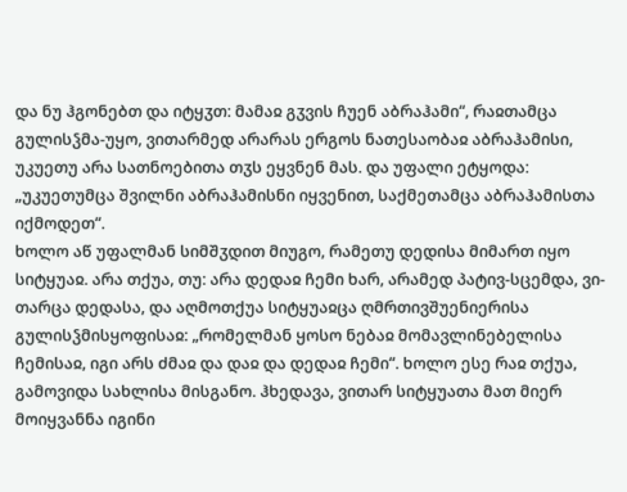და ნუ ჰგონებთ და იტყჳთ: მამაჲ გჳვის ჩუენ აბრაჰამი“, რაჲთამცა გულისჴმა-უყო, ვითარმედ არარას ერგოს ნათესაობაჲ აბრაჰამისი, უკუეთუ არა სათნოებითა თჳს ეყვნენ მას. და უფალი ეტყოდა: „უკუეთუმცა შვილნი აბრაჰამისნი იყვენით, საქმეთამცა აბრაჰამისთა იქმოდეთ“.
ხოლო აწ უფალმან სიმშჳდით მიუგო, რამეთუ დედისა მიმართ იყო სიტყუაჲ. არა თქუა, თუ: არა დედაჲ ჩემი ხარ, არამედ პატივ-სცემდა, ვი-თარცა დედასა, და აღმოთქუა სიტყუაჲცა ღმრთივშუენიერისა გულისჴმისყოფისაჲ: „რომელმან ყოსო ნებაჲ მომავლინებელისა ჩემისაჲ, იგი არს ძმაჲ და დაჲ და დედაჲ ჩემი“. ხოლო ესე რაჲ თქუა, გამოვიდა სახლისა მისგანო. ჰხედავა, ვითარ სიტყუათა მათ მიერ მოიყვანნა იგინი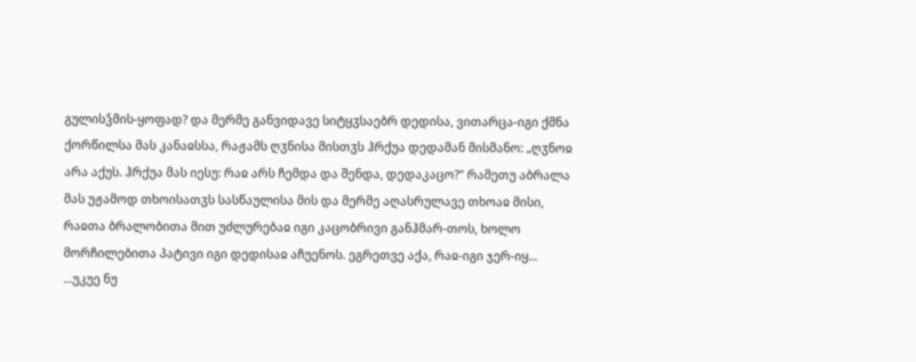გულისჴმის-ყოფად? და მერმე განვიდავე სიტყჳსაებრ დედისა, ვითარცა-იგი ქმნა ქორწილსა მას კანაჲსსა, რაჟამს ღჳნისა მისთჳს ჰრქუა დედამან მისმანო: „ღჳნოჲ არა აქუს. ჰრქუა მას იესუ: რაჲ არს ჩემდა და შენდა, დედაკაცო?“ რამეთუ აბრალა მას უჟამოდ თხოისათჳს სასწაულისა მის და მერმე აღასრულავე თხოაჲ მისი, რაჲთა ბრალობითა მით უძლურებაჲ იგი კაცობრივი განჰმარ-თოს, ხოლო მორჩილებითა პატივი იგი დედისაჲ აჩუენოს. ეგრეთვე აქა, რაჲ-იგი ჯერ-იყ...
...უკუე ნუ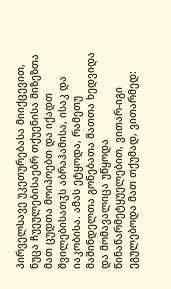პირველსავე უკეთურებასა მიიქცევით, ნუცა ჩუეულებისაებრ თქუენისა მიზეზთა მათ ცუდთა მოიპოებთ და იქადთ შვილებისათჳს აბრაჰამისა, ისაკ და იაკობისა. ამას ეტყოდა, რამეთუ მაშინდელთა გონებათა მათთა ხედვიდა და მომავალიცა უწყოდა წინაწარმეტყუელებით, ვითარ-იგი ეგულებოდა მათ თქუმად, ვითარმედ: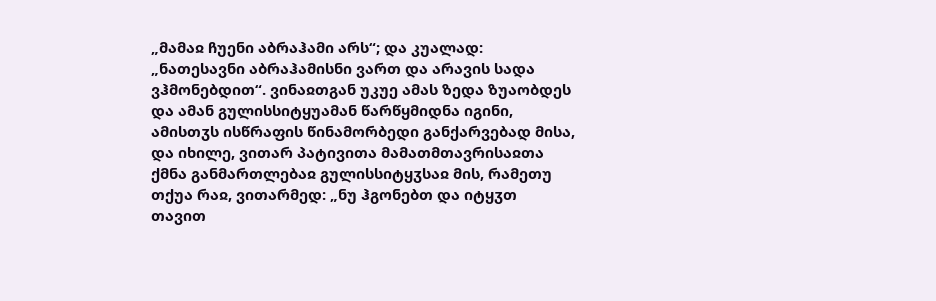„მამაჲ ჩუენი აბრაჰამი არს“; და კუალად: „ნათესავნი აბრაჰამისნი ვართ და არავის სადა ვჰმონებდით“. ვინაჲთგან უკუე ამას ზედა ზუაობდეს და ამან გულისსიტყუამან წარწყმიდნა იგინი, ამისთჳს ისწრაფის წინამორბედი განქარვებად მისა, და იხილე, ვითარ პატივითა მამათმთავრისაჲთა ქმნა განმართლებაჲ გულისსიტყჳსაჲ მის, რამეთუ თქუა რაჲ, ვითარმედ: „ნუ ჰგონებთ და იტყჳთ თავით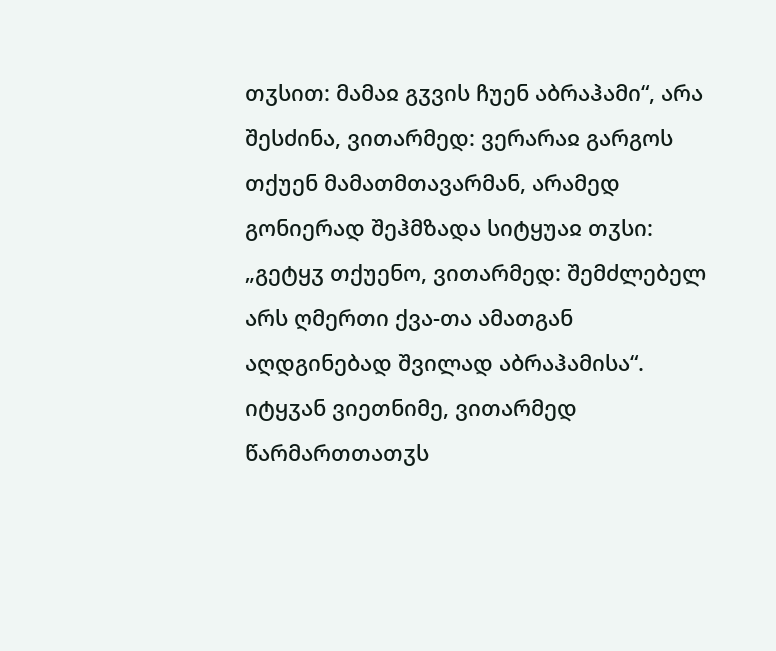თჳსით: მამაჲ გჳვის ჩუენ აბრაჰამი“, არა შესძინა, ვითარმედ: ვერარაჲ გარგოს თქუენ მამათმთავარმან, არამედ გონიერად შეჰმზადა სიტყუაჲ თჳსი: „გეტყჳ თქუენო, ვითარმედ: შემძლებელ არს ღმერთი ქვა-თა ამათგან აღდგინებად შვილად აბრაჰამისა“. იტყჳან ვიეთნიმე, ვითარმედ წარმართთათჳს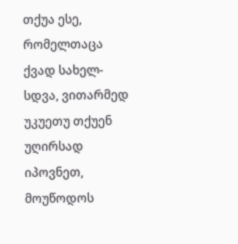თქუა ესე, რომელთაცა ქვად სახელ-სდვა, ვითარმედ უკუეთუ თქუენ უღირსად იპოვნეთ, მოუწოდოს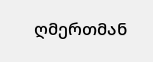ღმერთმან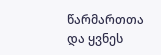წარმართთა და ყვნეს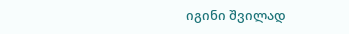იგინი შვილად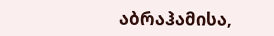აბრაჰამისა,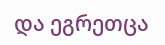და ეგრეთცა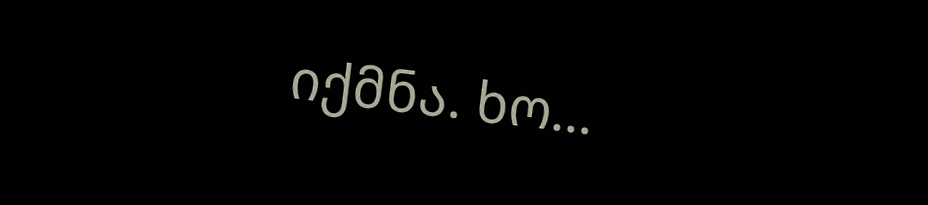იქმნა. ხო...